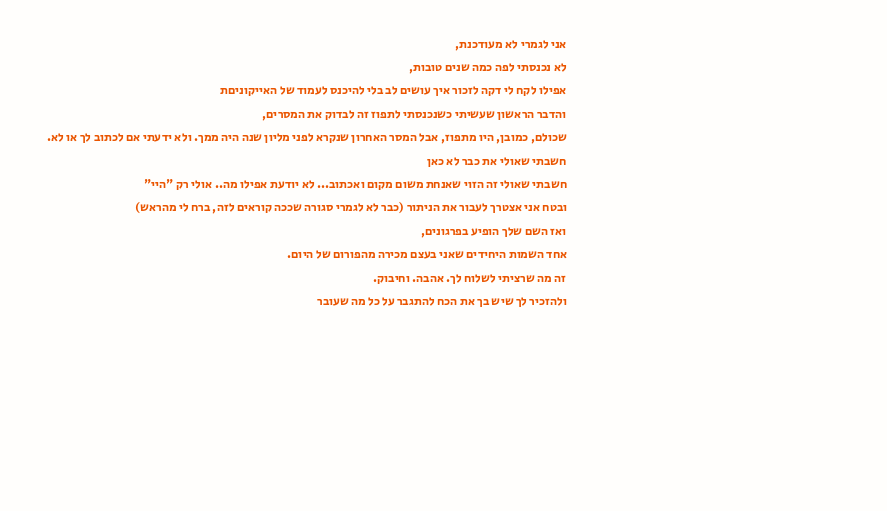אני לגמרי לא מעודכנת,
לא נכנסתי לפה כמה שנים טובות,
אפילו לקח לי דקה לזכור איך עושים לב בלי להיכנס לעמוד של האייקוניםת
והדבר הראשון שעשיתי כשנכנסתי לתפוז זה לבדוק את המסרים,
שכולם, כמובן, היו מתפוז, אבל המסר האחרון שנקרא לפני מליון שנה היה ממך. ולא ידעתי אם לכתוב לך או לא.
חשבתי שאולי את כבר לא כאן
חשבתי שאולי זה הזוי שאנחת משום מקום ואכתוב... לא יודעת אפילו מה.. אולי רק "היי"
ובטח אני אצטרך לעבור את הניתור (כבר לא לגמרי סגורה שככה קוראים לזה, ברח לי מהראש)
ואז השם שלך הופיע בפרגונים,
אחד השמות היחידים שאני בעצם מכירה מהפורום של היום.
זה מה שרציתי לשלוח לך. אהבה. וחיבוק.
ולהזכיר לך שיש בך את הכח להתגבר על כל מה שעובר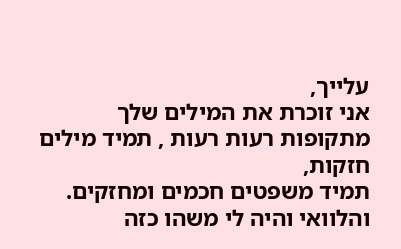עלייך,
אני זוכרת את המילים שלך מתקופות רעות רעות , תמיד מילים חזקות,
תמיד משפטים חכמים ומחזקים.
והלוואי והיה לי משהו כזה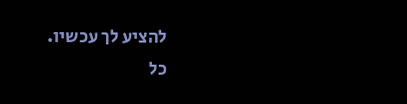להציע לך עכשיו.
כל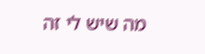מה שיש לי זה